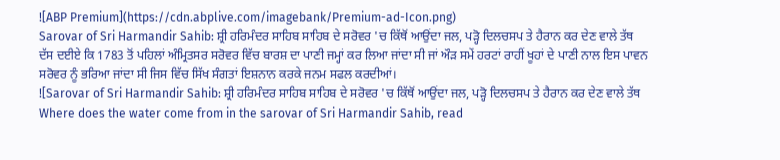![ABP Premium](https://cdn.abplive.com/imagebank/Premium-ad-Icon.png)
Sarovar of Sri Harmandir Sahib: ਸ਼੍ਰੀ ਹਰਿਮੰਦਰ ਸਾਹਿਬ ਸਾਹਿਬ ਦੇ ਸਰੋਵਰ 'ਚ ਕਿੱਥੋਂ ਆਉਂਦਾ ਜਲ, ਪੜ੍ਹੋ ਦਿਲਚਸਪ ਤੇ ਹੈਰਾਨ ਕਰ ਦੇਣ ਵਾਲੇ ਤੱਥ
ਦੱਸ ਦਈਏ ਕਿ 1783 ਤੋਂ ਪਹਿਲਾਂ ਅੰਮ੍ਰਿਤਸਰ ਸਰੋਵਰ ਵਿੱਚ ਬਾਰਸ਼ ਦਾ ਪਾਣੀ ਜਮ੍ਹਾਂ ਕਰ ਲਿਆ ਜਾਂਦਾ ਸੀ ਜਾਂ ਔੜ ਸਮੇਂ ਹਰਟਾਂ ਰਾਹੀਂ ਖੂਹਾਂ ਦੇ ਪਾਣੀ ਨਾਲ ਇਸ ਪਾਵਨ ਸਰੋਵਰ ਨੂੰ ਭਰਿਆ ਜਾਂਦਾ ਸੀ ਜਿਸ ਵਿੱਚ ਸਿੱਖ ਸੰਗਤਾਂ ਇਸ਼ਨਾਨ ਕਰਕੇ ਜਨਮ ਸਫਲ ਕਰਦੀਆਂ।
![Sarovar of Sri Harmandir Sahib: ਸ਼੍ਰੀ ਹਰਿਮੰਦਰ ਸਾਹਿਬ ਸਾਹਿਬ ਦੇ ਸਰੋਵਰ 'ਚ ਕਿੱਥੋਂ ਆਉਂਦਾ ਜਲ, ਪੜ੍ਹੋ ਦਿਲਚਸਪ ਤੇ ਹੈਰਾਨ ਕਰ ਦੇਣ ਵਾਲੇ ਤੱਥ Where does the water come from in the sarovar of Sri Harmandir Sahib, read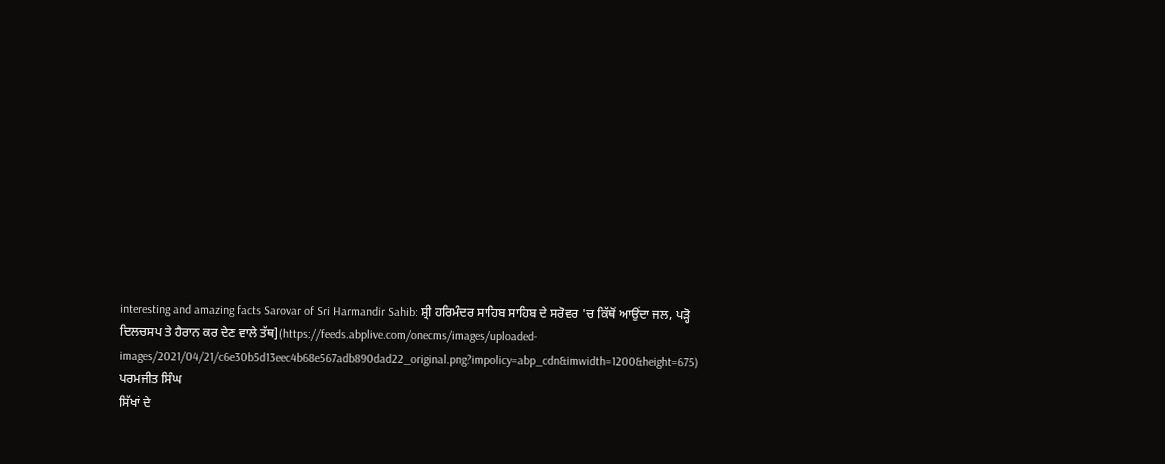interesting and amazing facts Sarovar of Sri Harmandir Sahib: ਸ਼੍ਰੀ ਹਰਿਮੰਦਰ ਸਾਹਿਬ ਸਾਹਿਬ ਦੇ ਸਰੋਵਰ 'ਚ ਕਿੱਥੋਂ ਆਉਂਦਾ ਜਲ, ਪੜ੍ਹੋ ਦਿਲਚਸਪ ਤੇ ਹੈਰਾਨ ਕਰ ਦੇਣ ਵਾਲੇ ਤੱਥ](https://feeds.abplive.com/onecms/images/uploaded-images/2021/04/21/c6e30b5d13eec4b68e567adb890dad22_original.png?impolicy=abp_cdn&imwidth=1200&height=675)
ਪਰਮਜੀਤ ਸਿੰਘ
ਸਿੱਖਾਂ ਦੇ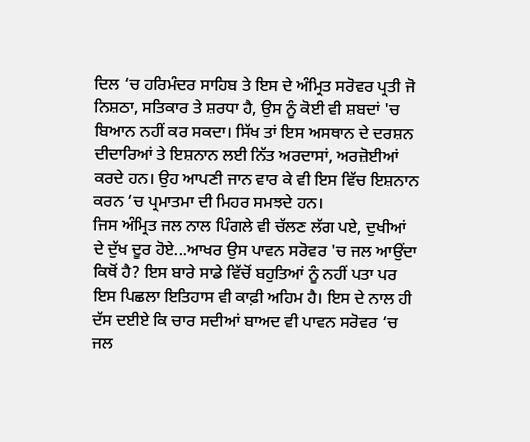ਦਿਲ ‘ਚ ਹਰਿਮੰਦਰ ਸਾਹਿਬ ਤੇ ਇਸ ਦੇ ਅੰਮ੍ਰਿਤ ਸਰੋਵਰ ਪ੍ਰਤੀ ਜੋ ਨਿਸ਼ਠਾ, ਸਤਿਕਾਰ ਤੇ ਸ਼ਰਧਾ ਹੈ, ਉਸ ਨੂੰ ਕੋਈ ਵੀ ਸ਼ਬਦਾਂ 'ਚ ਬਿਆਨ ਨਹੀਂ ਕਰ ਸਕਦਾ। ਸਿੱਖ ਤਾਂ ਇਸ ਅਸਥਾਨ ਦੇ ਦਰਸ਼ਨ ਦੀਦਾਰਿਆਂ ਤੇ ਇਸ਼ਨਾਨ ਲਈ ਨਿੱਤ ਅਰਦਾਸਾਂ, ਅਰਜ਼ੋਈਆਂ ਕਰਦੇ ਹਨ। ਉਹ ਆਪਣੀ ਜਾਨ ਵਾਰ ਕੇ ਵੀ ਇਸ ਵਿੱਚ ਇਸ਼ਨਾਨ ਕਰਨ ‘ਚ ਪ੍ਰਮਾਤਮਾ ਦੀ ਮਿਹਰ ਸਮਝਦੇ ਹਨ।
ਜਿਸ ਅੰਮ੍ਰਿਤ ਜਲ ਨਾਲ ਪਿੰਗਲੇ ਵੀ ਚੱਲਣ ਲੱਗ ਪਏ, ਦੁਖੀਆਂ ਦੇ ਦੁੱਖ ਦੂਰ ਹੋਏ...ਆਖਰ ਉਸ ਪਾਵਨ ਸਰੋਵਰ 'ਚ ਜਲ ਆਉਂਦਾ ਕਿਥੋਂ ਹੈ? ਇਸ ਬਾਰੇ ਸਾਡੇ ਵਿੱਚੋਂ ਬਹੁਤਿਆਂ ਨੂੰ ਨਹੀਂ ਪਤਾ ਪਰ ਇਸ ਪਿਛਲਾ ਇਤਿਹਾਸ ਵੀ ਕਾਫ਼ੀ ਅਹਿਮ ਹੈ। ਇਸ ਦੇ ਨਾਲ ਹੀ ਦੱਸ ਦਈਏ ਕਿ ਚਾਰ ਸਦੀਆਂ ਬਾਅਦ ਵੀ ਪਾਵਨ ਸਰੋਵਰ ‘ਚ ਜਲ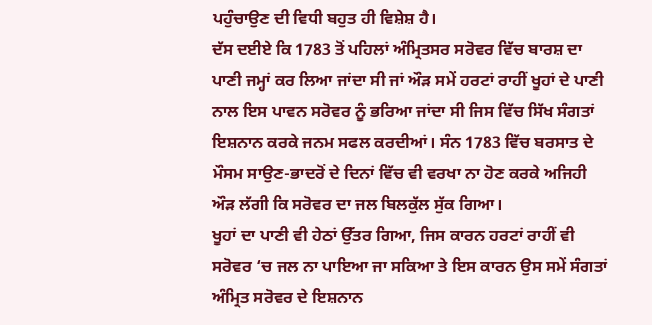ਪਹੁੰਚਾਉਣ ਦੀ ਵਿਧੀ ਬਹੁਤ ਹੀ ਵਿਸ਼ੇਸ਼ ਹੈ।
ਦੱਸ ਦਈਏ ਕਿ 1783 ਤੋਂ ਪਹਿਲਾਂ ਅੰਮ੍ਰਿਤਸਰ ਸਰੋਵਰ ਵਿੱਚ ਬਾਰਸ਼ ਦਾ ਪਾਣੀ ਜਮ੍ਹਾਂ ਕਰ ਲਿਆ ਜਾਂਦਾ ਸੀ ਜਾਂ ਔੜ ਸਮੇਂ ਹਰਟਾਂ ਰਾਹੀਂ ਖੂਹਾਂ ਦੇ ਪਾਣੀ ਨਾਲ ਇਸ ਪਾਵਨ ਸਰੋਵਰ ਨੂੰ ਭਰਿਆ ਜਾਂਦਾ ਸੀ ਜਿਸ ਵਿੱਚ ਸਿੱਖ ਸੰਗਤਾਂ ਇਸ਼ਨਾਨ ਕਰਕੇ ਜਨਮ ਸਫਲ ਕਰਦੀਆਂ। ਸੰਨ 1783 ਵਿੱਚ ਬਰਸਾਤ ਦੇ ਮੌਸਮ ਸਾਉਣ-ਭਾਦਰੋਂ ਦੇ ਦਿਨਾਂ ਵਿੱਚ ਵੀ ਵਰਖਾ ਨਾ ਹੋਣ ਕਰਕੇ ਅਜਿਹੀ ਔੜ ਲੱਗੀ ਕਿ ਸਰੋਵਰ ਦਾ ਜਲ ਬਿਲਕੁੱਲ ਸੁੱਕ ਗਿਆ।
ਖੂਹਾਂ ਦਾ ਪਾਣੀ ਵੀ ਹੇਠਾਂ ਉੱਤਰ ਗਿਆ, ਜਿਸ ਕਾਰਨ ਹਰਟਾਂ ਰਾਹੀਂ ਵੀ ਸਰੋਵਰ ‘ਚ ਜਲ ਨਾ ਪਾਇਆ ਜਾ ਸਕਿਆ ਤੇ ਇਸ ਕਾਰਨ ਉਸ ਸਮੇਂ ਸੰਗਤਾਂ ਅੰਮ੍ਰਿਤ ਸਰੋਵਰ ਦੇ ਇਸ਼ਨਾਨ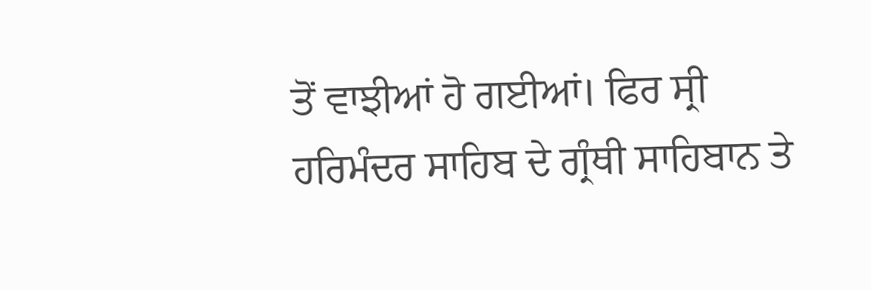ਤੋਂ ਵਾਝੀਆਂ ਹੋ ਗਈਆਂ। ਫਿਰ ਸ੍ਰੀ ਹਰਿਮੰਦਰ ਸਾਹਿਬ ਦੇ ਗ੍ਰੰਥੀ ਸਾਹਿਬਾਨ ਤੇ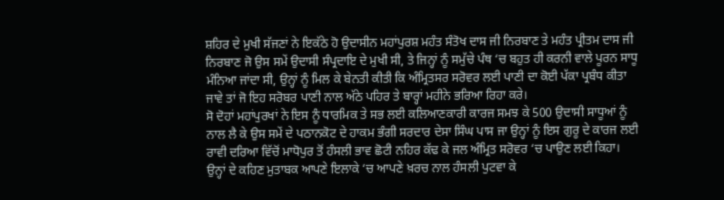ਸ਼ਹਿਰ ਦੇ ਮੁਖੀ ਸੱਜਣਾਂ ਨੇ ਇਕੱਠੇ ਹੋ ਉਦਾਸੀਨ ਮਹਾਂਪੁਰਸ਼ ਮਹੰਤ ਸੰਤੋਖ ਦਾਸ ਜੀ ਨਿਰਬਾਣ ਤੇ ਮਹੰਤ ਪ੍ਰੀਤਮ ਦਾਸ ਜੀ ਨਿਰਬਾਣ ਜੋ ਉਸ ਸਮੇਂ ਉਦਾਸੀ ਸੰਪ੍ਰਦਾਇ ਦੇ ਮੁਖੀ ਸੀ, ਤੇ ਜਿਨ੍ਹਾਂ ਨੂੰ ਸਮੁੱਚੇ ਪੰਥ ‘ਚ ਬਹੁਤ ਹੀ ਕਰਨੀ ਵਾਲੇ ਪੂਰਨ ਸਾਧੂ ਮੰਨਿਆ ਜਾਂਦਾ ਸੀ, ਉਨ੍ਹਾਂ ਨੂੰ ਮਿਲ ਕੇ ਬੇਨਤੀ ਕੀਤੀ ਕਿ ਅੰਮ੍ਰਿਤਸਰ ਸਰੋਵਰ ਲਈ ਪਾਣੀ ਦਾ ਕੋਈ ਪੱਕਾ ਪ੍ਰਬੰਧ ਕੀਤਾ ਜਾਵੇ ਤਾਂ ਜੋ ਇਹ ਸਰੋਬਰ ਪਾਣੀ ਨਾਲ ਅੱਠੇ ਪਹਿਰ ਤੇ ਬਾਰ੍ਹਾਂ ਮਹੀਨੇ ਭਰਿਆ ਰਿਹਾ ਕਰੇ।
ਸੋ ਦੋਹਾਂ ਮਹਾਂਪੁਰਖਾਂ ਨੇ ਇਸ ਨੂੰ ਧਾਰਮਿਕ ਤੇ ਸਭ ਲਈ ਕਲਿਆਣਕਾਰੀ ਕਾਰਜ ਸਮਝ ਕੇ 500 ਉਦਾਸੀ ਸਾਧੂਆਂ ਨੂੰ ਨਾਲ ਲੈ ਕੇ ਉਸ ਸਮੇਂ ਦੇ ਪਠਾਨਕੋਟ ਦੇ ਹਾਕਮ ਭੰਗੀ ਸਰਦਾਰ ਦੇਸਾ ਸਿੰਘ ਪਾਸ ਜਾ ਉਨ੍ਹਾਂ ਨੂੰ ਇਸ ਗੁਰੂ ਦੇ ਕਾਰਜ ਲਈ ਰਾਵੀ ਦਰਿਆ ਵਿੱਚੋਂ ਮਾਧੋਪੁਰ ਤੋਂ ਹੰਸਲੀ ਭਾਵ ਛੋਟੀ ਨਹਿਰ ਕੱਢ ਕੇ ਜਲ ਅੰਮ੍ਰਿਤ ਸਰੋਵਰ ‘ਚ ਪਾਉਣ ਲਈ ਕਿਹਾ।
ਉਨ੍ਹਾਂ ਦੇ ਕਹਿਣ ਮੁਤਾਬਕ ਆਪਣੇ ਇਲਾਕੇ ‘ਚ ਆਪਣੇ ਖ਼ਰਚ ਨਾਲ ਹੰਸਲੀ ਪੁਟਵਾ ਕੇ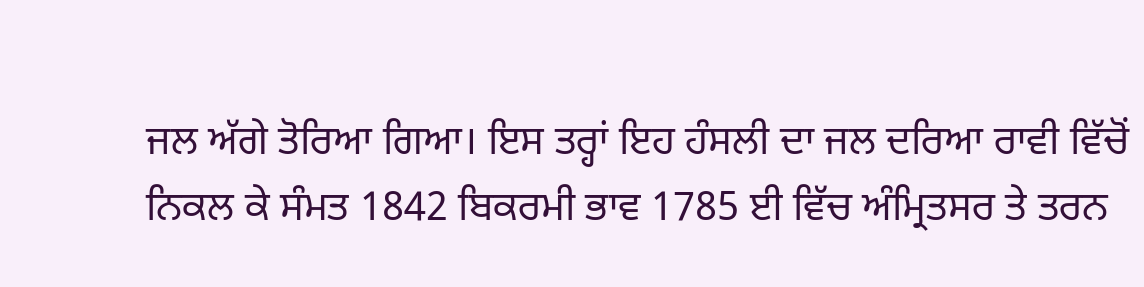ਜਲ ਅੱਗੇ ਤੋਰਿਆ ਗਿਆ। ਇਸ ਤਰ੍ਹਾਂ ਇਹ ਹੰਸਲੀ ਦਾ ਜਲ ਦਰਿਆ ਰਾਵੀ ਵਿੱਚੋਂ ਨਿਕਲ ਕੇ ਸੰਮਤ 1842 ਬਿਕਰਮੀ ਭਾਵ 1785 ਈ ਵਿੱਚ ਅੰਮ੍ਰਿਤਸਰ ਤੇ ਤਰਨ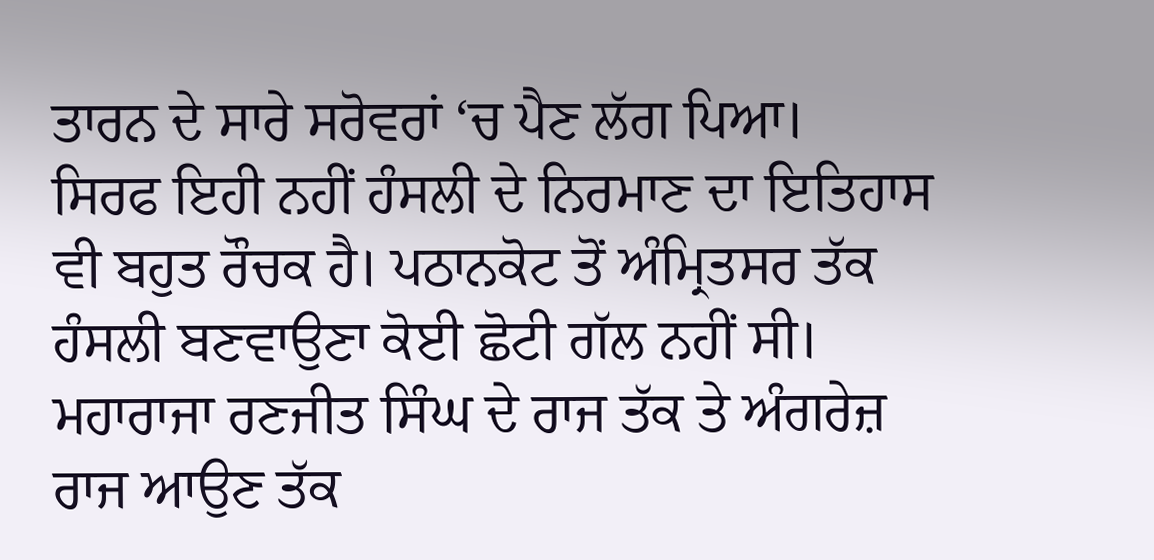ਤਾਰਨ ਦੇ ਸਾਰੇ ਸਰੋਵਰਾਂ ‘ਚ ਪੈਣ ਲੱਗ ਪਿਆ।
ਸਿਰਫ ਇਹੀ ਨਹੀਂ ਹੰਸਲੀ ਦੇ ਨਿਰਮਾਣ ਦਾ ਇਤਿਹਾਸ ਵੀ ਬਹੁਤ ਰੌਚਕ ਹੈ। ਪਠਾਨਕੋਟ ਤੋਂ ਅੰਮ੍ਰਿਤਸਰ ਤੱਕ ਹੰਸਲੀ ਬਣਵਾਉਣਾ ਕੋਈ ਛੋਟੀ ਗੱਲ ਨਹੀਂ ਸੀ। ਮਹਾਰਾਜਾ ਰਣਜੀਤ ਸਿੰਘ ਦੇ ਰਾਜ ਤੱਕ ਤੇ ਅੰਗਰੇਜ਼ ਰਾਜ ਆਉਣ ਤੱਕ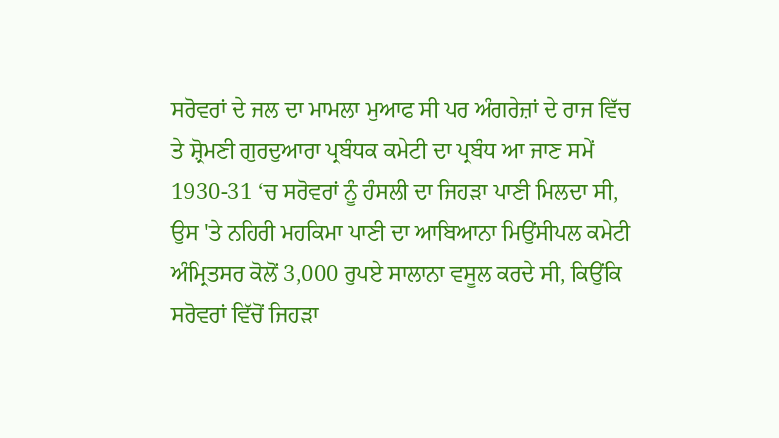ਸਰੋਵਰਾਂ ਦੇ ਜਲ ਦਾ ਮਾਮਲਾ ਮੁਆਫ ਸੀ ਪਰ ਅੰਗਰੇਜ਼ਾਂ ਦੇ ਰਾਜ ਵਿੱਚ ਤੇ ਸ਼੍ਰੋਮਣੀ ਗੁਰਦੁਆਰਾ ਪ੍ਰਬੰਧਕ ਕਮੇਟੀ ਦਾ ਪ੍ਰਬੰਧ ਆ ਜਾਣ ਸਮੇਂ 1930-31 ‘ਚ ਸਰੋਵਰਾਂ ਨੂੰ ਹੰਸਲੀ ਦਾ ਜਿਹੜਾ ਪਾਣੀ ਮਿਲਦਾ ਸੀ, ਉਸ 'ਤੇ ਨਹਿਰੀ ਮਹਕਿਮਾ ਪਾਣੀ ਦਾ ਆਬਿਆਨਾ ਮਿਉਂਸੀਪਲ ਕਮੇਟੀ ਅੰਮ੍ਰਿਤਸਰ ਕੋਲੋਂ 3,000 ਰੁਪਏ ਸਾਲਾਨਾ ਵਸੂਲ ਕਰਦੇ ਸੀ, ਕਿਉਂਕਿ ਸਰੋਵਰਾਂ ਵਿੱਚੋਂ ਜਿਹੜਾ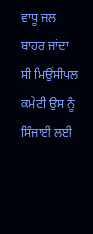ਵਾਧੂ ਜਲ ਬਾਹਰ ਜਾਂਦਾ ਸੀ ਮਿਉਂਸੀਪਲ ਕਮੇਟੀ ਉਸ ਨੂੰ ਸਿੰਜਾਈ ਲਈ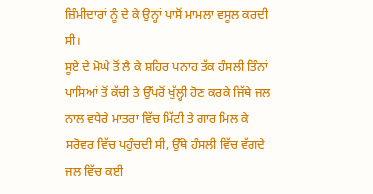ਜ਼ਿੰਮੀਦਾਰਾਂ ਨੂੰ ਦੇ ਕੇ ਉਨ੍ਹਾਂ ਪਾਸੋਂ ਮਾਮਲਾ ਵਸੂਲ ਕਰਦੀ ਸੀ।
ਸੂਏ ਦੇ ਮੋਘੇ ਤੋਂ ਲੈ ਕੇ ਸ਼ਹਿਰ ਪਨਾਹ ਤੱਕ ਹੰਸਲੀ ਤਿੰਨਾਂ ਪਾਸਿਆਂ ਤੋਂ ਕੱਚੀ ਤੇ ਉੱਪਰੋਂ ਖੁੱਲ੍ਹੀ ਹੋਣ ਕਰਕੇ ਜਿੱਥੇ ਜਲ ਨਾਲ ਵਧੇਰੇ ਮਾਤਰਾ ਵਿੱਚ ਮਿੱਟੀ ਤੇ ਗਾਰ ਮਿਲ ਕੇ ਸਰੋਵਰ ਵਿੱਚ ਪਹੁੰਚਦੀ ਸੀ, ਉੱਥੇ ਹੰਸਲੀ ਵਿੱਚ ਵੱਗਦੇ ਜਲ ਵਿੱਚ ਕਈ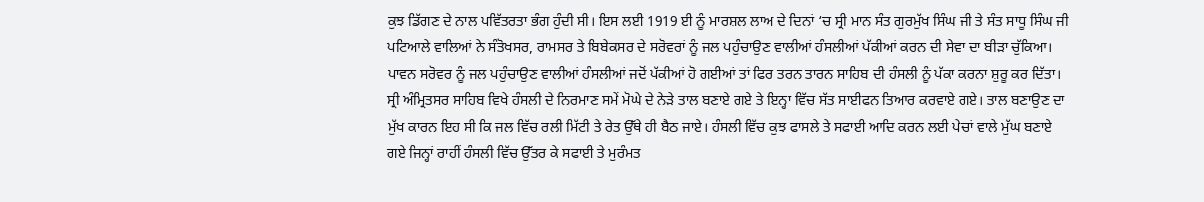ਕੁਝ ਡਿੱਗਣ ਦੇ ਨਾਲ ਪਵਿੱਤਰਤਾ ਭੰਗ ਹੁੰਦੀ ਸੀ। ਇਸ ਲਈ 1919 ਈ ਨੂੰ ਮਾਰਸ਼ਲ ਲਾਅ ਦੇ ਦਿਨਾਂ ‘ਚ ਸ੍ਰੀ ਮਾਨ ਸੰਤ ਗੁਰਮੁੱਖ ਸਿੰਘ ਜੀ ਤੇ ਸੰਤ ਸਾਧੂ ਸਿੰਘ ਜੀ ਪਟਿਆਲੇ ਵਾਲਿਆਂ ਨੇ ਸੰਤੋਖਸਰ, ਰਾਮਸਰ ਤੇ ਬਿਬੇਕਸਰ ਦੇ ਸਰੋਵਰਾਂ ਨੂੰ ਜਲ ਪਹੁੰਚਾਉਣ ਵਾਲੀਆਂ ਹੰਸਲੀਆਂ ਪੱਕੀਆਂ ਕਰਨ ਦੀ ਸੇਵਾ ਦਾ ਬੀੜਾ ਚੁੱਕਿਆ।
ਪਾਵਨ ਸਰੋਵਰ ਨੂੰ ਜਲ ਪਹੁੰਚਾਉਣ ਵਾਲੀਆਂ ਹੰਸਲੀਆਂ ਜਦੋਂ ਪੱਕੀਆਂ ਹੋ ਗਈਆਂ ਤਾਂ ਫਿਰ ਤਰਨ ਤਾਰਨ ਸਾਹਿਬ ਦੀ ਹੰਸਲੀ ਨੂੰ ਪੱਕਾ ਕਰਨਾ ਸ਼ੁਰੂ ਕਰ ਦਿੱਤਾ। ਸ੍ਰੀ ਅੰਮ੍ਰਿਤਸਰ ਸਾਹਿਬ ਵਿਖੇ ਹੰਸਲੀ ਦੇ ਨਿਰਮਾਣ ਸਮੇਂ ਮੋਘੇ ਦੇ ਨੇੜੇ ਤਾਲ ਬਣਾਏ ਗਏ ਤੇ ਇਨ੍ਹਾ ਵਿੱਚ ਸੱਤ ਸਾਈਫਨ ਤਿਆਰ ਕਰਵਾਏ ਗਏ। ਤਾਲ ਬਣਾਉਣ ਦਾ ਮੁੱਖ ਕਾਰਨ ਇਹ ਸੀ ਕਿ ਜਲ ਵਿੱਚ ਰਲੀ ਮਿੱਟੀ ਤੇ ਰੇਤ ਉੱਥੇ ਹੀ ਬੈਠ ਜਾਏ। ਹੰਸਲੀ ਵਿੱਚ ਕੁਝ ਫਾਸਲੇ ਤੇ ਸਫਾਈ ਆਦਿ ਕਰਨ ਲਈ ਪੇਚਾਂ ਵਾਲੇ ਮੁੱਘ ਬਣਾਏ ਗਏ ਜਿਨ੍ਹਾਂ ਰਾਹੀਂ ਹੰਸਲੀ ਵਿੱਚ ਉੱਤਰ ਕੇ ਸਫਾਈ ਤੇ ਮੁਰੰਮਤ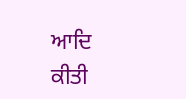ਆਦਿ ਕੀਤੀ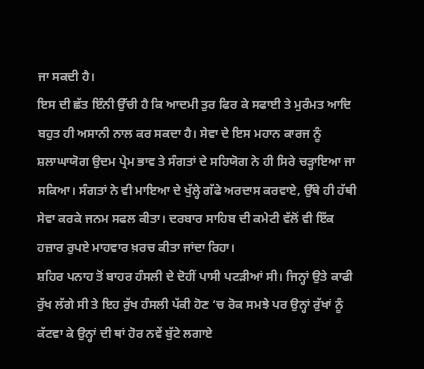ਜਾ ਸਕਦੀ ਹੈ।
ਇਸ ਦੀ ਛੱਤ ਇੰਨੀ ਉੱਚੀ ਹੈ ਕਿ ਆਦਮੀ ਤੁਰ ਫਿਰ ਕੇ ਸਫਾਈ ਤੇ ਮੁਰੰਮਤ ਆਦਿ ਬਹੁਤ ਹੀ ਅਸਾਨੀ ਨਾਲ ਕਰ ਸਕਦਾ ਹੈ। ਸੇਵਾ ਦੇ ਇਸ ਮਹਾਨ ਕਾਰਜ ਨੂੰ ਸ਼ਲਾਘਾਯੋਗ ਉਦਮ ਪ੍ਰੇਮ ਭਾਵ ਤੇ ਸੰਗਤਾਂ ਦੇ ਸਹਿਯੋਗ ਨੇ ਹੀ ਸਿਰੇ ਚੜ੍ਹਾਇਆ ਜਾ ਸਕਿਆ। ਸੰਗਤਾਂ ਨੇ ਵੀ ਮਾਇਆ ਦੇ ਖੁੱਲ੍ਹੇ ਗੱਫੇ ਅਰਦਾਸ ਕਰਵਾਏ, ਉੱਥੇ ਹੀ ਹੱਥੀ ਸੇਵਾ ਕਰਕੇ ਜਨਮ ਸਫਲ ਕੀਤਾ। ਦਰਬਾਰ ਸਾਹਿਬ ਦੀ ਕਮੇਟੀ ਵੱਲੋਂ ਵੀ ਇੱਕ ਹਜ਼ਾਰ ਰੁਪਏ ਮਾਹਵਾਰ ਖ਼ਰਚ ਕੀਤਾ ਜਾਂਦਾ ਰਿਹਾ।
ਸ਼ਹਿਰ ਪਨਾਹ ਤੋਂ ਬਾਹਰ ਹੰਸਲੀ ਦੇ ਦੋਹੀਂ ਪਾਸੀ ਪਟੜੀਆਂ ਸੀ। ਜਿਨ੍ਹਾਂ ਉਤੇ ਕਾਫੀ ਰੁੱਖ ਲੱਗੇ ਸੀ ਤੇ ਇਹ ਰੁੱਖ ਹੰਸਲੀ ਪੱਕੀ ਹੋਣ ‘ਚ ਰੋਕ ਸਮਝੇ ਪਰ ਉਨ੍ਹਾਂ ਰੁੱਖਾਂ ਨੂੰ ਕੱਟਵਾ ਕੇ ਉਨ੍ਹਾਂ ਦੀ ਥਾਂ ਹੋਰ ਨਵੇਂ ਬੁੱਟੇ ਲਗਾਏ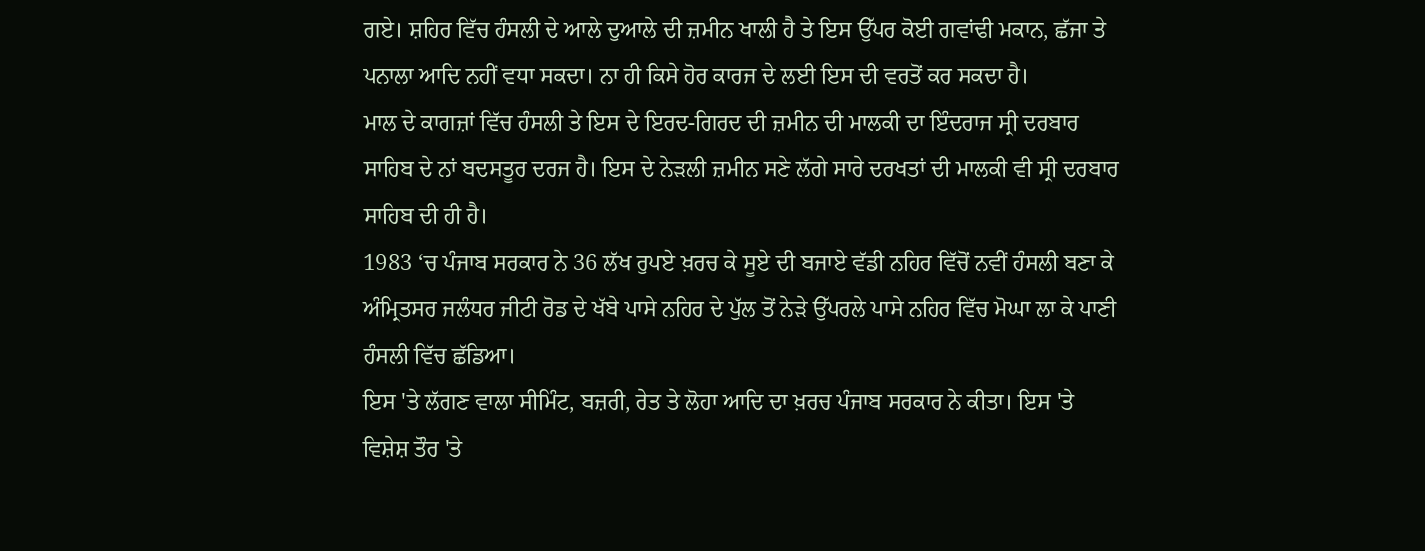ਗਏ। ਸ਼ਹਿਰ ਵਿੱਚ ਹੰਸਲੀ ਦੇ ਆਲੇ ਦੁਆਲੇ ਦੀ ਜ਼ਮੀਨ ਖਾਲੀ ਹੈ ਤੇ ਇਸ ਉੱਪਰ ਕੋਈ ਗਵਾਂਢੀ ਮਕਾਨ, ਛੱਜਾ ਤੇ ਪਨਾਲਾ ਆਦਿ ਨਹੀਂ ਵਧਾ ਸਕਦਾ। ਨਾ ਹੀ ਕਿਸੇ ਹੋਰ ਕਾਰਜ ਦੇ ਲਈ ਇਸ ਦੀ ਵਰਤੋਂ ਕਰ ਸਕਦਾ ਹੈ।
ਮਾਲ ਦੇ ਕਾਗਜ਼ਾਂ ਵਿੱਚ ਹੰਸਲੀ ਤੇ ਇਸ ਦੇ ਇਰਦ-ਗਿਰਦ ਦੀ ਜ਼ਮੀਨ ਦੀ ਮਾਲਕੀ ਦਾ ਇੰਦਰਾਜ ਸ੍ਰੀ ਦਰਬਾਰ ਸਾਹਿਬ ਦੇ ਨਾਂ ਬਦਸਤੂਰ ਦਰਜ ਹੈ। ਇਸ ਦੇ ਨੇੜਲੀ ਜ਼ਮੀਨ ਸਣੇ ਲੱਗੇ ਸਾਰੇ ਦਰਖਤਾਂ ਦੀ ਮਾਲਕੀ ਵੀ ਸ੍ਰੀ ਦਰਬਾਰ ਸਾਹਿਬ ਦੀ ਹੀ ਹੈ।
1983 ‘ਚ ਪੰਜਾਬ ਸਰਕਾਰ ਨੇ 36 ਲੱਖ ਰੁਪਏ ਖ਼ਰਚ ਕੇ ਸੂਏ ਦੀ ਬਜਾਏ ਵੱਡੀ ਨਹਿਰ ਵਿੱਚੋਂ ਨਵੀਂ ਹੰਸਲੀ ਬਣਾ ਕੇ ਅੰਮ੍ਰਿਤਸਰ ਜਲੰਧਰ ਜੀਟੀ ਰੋਡ ਦੇ ਖੱਬੇ ਪਾਸੇ ਨਹਿਰ ਦੇ ਪੁੱਲ ਤੋਂ ਨੇੜੇ ਉੱਪਰਲੇ ਪਾਸੇ ਨਹਿਰ ਵਿੱਚ ਮੋਘਾ ਲਾ ਕੇ ਪਾਣੀ ਹੰਸਲੀ ਵਿੱਚ ਛੱਡਿਆ।
ਇਸ 'ਤੇ ਲੱਗਣ ਵਾਲਾ ਸੀਮਿੰਟ, ਬਜ਼ਰੀ, ਰੇਤ ਤੇ ਲੋਹਾ ਆਦਿ ਦਾ ਖ਼ਰਚ ਪੰਜਾਬ ਸਰਕਾਰ ਨੇ ਕੀਤਾ। ਇਸ 'ਤੇ ਵਿਸ਼ੇਸ਼ ਤੌਰ 'ਤੇ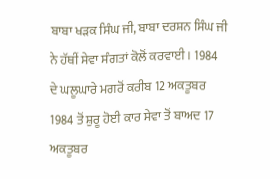ਬਾਬਾ ਖੜਕ ਸਿੰਘ ਜੀ, ਬਾਬਾ ਦਰਸ਼ਨ ਸਿੰਘ ਜੀ ਨੇ ਹੱਥੀਂ ਸੇਵਾ ਸੰਗਤਾਂ ਕੋਲੋਂ ਕਰਵਾਈ। 1984 ਦੇ ਘਲੂਘਾਰੇ ਮਗਰੋਂ ਕਰੀਬ 12 ਅਕਤੂਬਰ 1984 ਤੋਂ ਸ਼ੁਰੂ ਹੋਈ ਕਾਰ ਸੇਵਾ ਤੋਂ ਬਾਅਦ 17 ਅਕਤੂਬਰ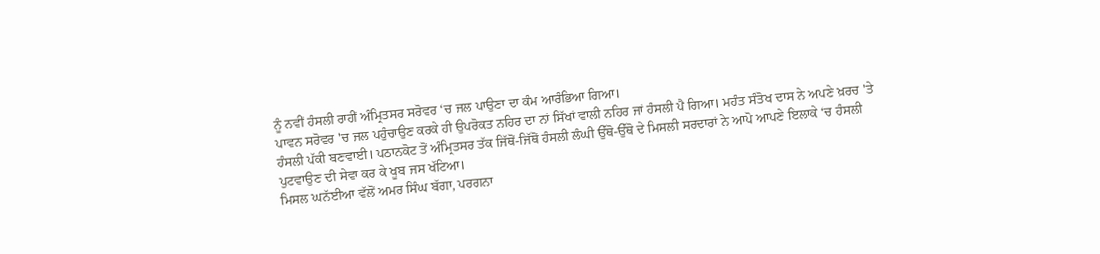ਨੂੰ ਨਵੀਂ ਹੰਸਲੀ ਰਾਹੀਂ ਅੰਮ੍ਰਿਤਸਰ ਸਰੋਵਰ ‘ਚ ਜਲ ਪਾਉਣਾ ਦਾ ਕੰਮ ਆਰੰਭਿਆ ਗਿਆ।
ਪਾਵਨ ਸਰੋਵਰ 'ਚ ਜਲ ਪਹੁੰਚਾਉਣ ਕਰਕੇ ਹੀ ਉਪਰੋਕਤ ਨਹਿਰ ਦਾ ਨਾਂ ਸਿੱਖਾਂ ਵਾਲੀ ਨਹਿਰ ਜਾਂ ਹੰਸਲੀ ਪੈ ਗਿਆ। ਮਹੰਤ ਸੰਤੋਖ ਦਾਸ ਨੇ ਅਪਣੇ ਖ਼ਰਚ 'ਤੇ ਹੰਸਲੀ ਪੱਕੀ ਬਣਵਾਈ। ਪਠਾਨਕੋਟ ਤੋਂ ਅੰਮ੍ਰਿਤਸਰ ਤੱਕ ਜਿੱਥੋਂ-ਜਿੱਥੋਂ ਹੰਸਲੀ ਲੰਘੀ ਉੱਥੋ-ਉੱਥੋ ਦੇ ਮਿਸਲੀ ਸਰਦਾਰਾਂ ਨੇ ਆਪੋ ਆਪਣੇ ਇਲਾਕੇ ‘ਚ ਹੰਸਲੀ ਪੁਟਵਾਉਣ ਦੀ ਸੇਵਾ ਕਰ ਕੇ ਖੂਬ ਜਸ ਖੱਟਿਆ।
ਮਿਸਲ ਘਨੱਈਆ ਵੱਲੋਂ ਅਮਰ ਸਿੰਘ ਬੱਗਾ, ਪਰਗਨਾ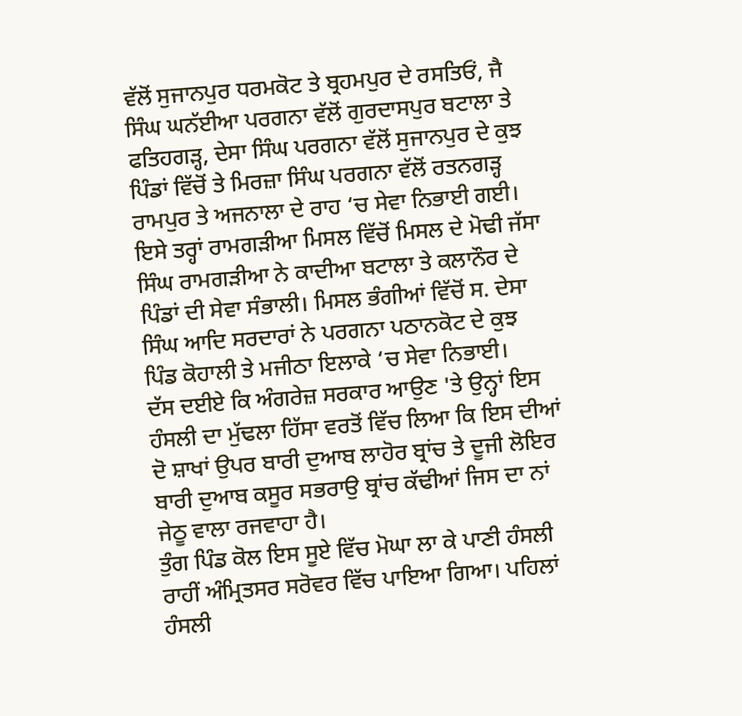ਵੱਲੋਂ ਸੁਜਾਨਪੁਰ ਧਰਮਕੋਟ ਤੇ ਬ੍ਰਹਮਪੁਰ ਦੇ ਰਸਤਿਓਂ, ਜੈ ਸਿੰਘ ਘਨੱਈਆ ਪਰਗਨਾ ਵੱਲੋਂ ਗੁਰਦਾਸਪੁਰ ਬਟਾਲਾ ਤੇ ਫਤਿਹਗੜ੍ਹ, ਦੇਸਾ ਸਿੰਘ ਪਰਗਨਾ ਵੱਲੋਂ ਸੁਜਾਨਪੁਰ ਦੇ ਕੁਝ ਪਿੰਡਾਂ ਵਿੱਚੋਂ ਤੇ ਮਿਰਜ਼ਾ ਸਿੰਘ ਪਰਗਨਾ ਵੱਲੋਂ ਰਤਨਗੜ੍ਹ ਰਾਮਪੁਰ ਤੇ ਅਜਨਾਲਾ ਦੇ ਰਾਹ ‘ਚ ਸੇਵਾ ਨਿਭਾਈ ਗਈ।
ਇਸੇ ਤਰ੍ਹਾਂ ਰਾਮਗੜੀਆ ਮਿਸਲ ਵਿੱਚੋਂ ਮਿਸਲ ਦੇ ਮੋਢੀ ਜੱਸਾ ਸਿੰਘ ਰਾਮਗੜੀਆ ਨੇ ਕਾਦੀਆ ਬਟਾਲਾ ਤੇ ਕਲਾਨੌਰ ਦੇ ਪਿੰਡਾਂ ਦੀ ਸੇਵਾ ਸੰਭਾਲੀ। ਮਿਸਲ ਭੰਗੀਆਂ ਵਿੱਚੋਂ ਸ. ਦੇਸਾ ਸਿੰਘ ਆਦਿ ਸਰਦਾਰਾਂ ਨੇ ਪਰਗਨਾ ਪਠਾਨਕੋਟ ਦੇ ਕੁਝ ਪਿੰਡ ਕੋਹਾਲੀ ਤੇ ਮਜੀਠਾ ਇਲਾਕੇ ‘ਚ ਸੇਵਾ ਨਿਭਾਈ।
ਦੱਸ ਦਈਏ ਕਿ ਅੰਗਰੇਜ਼ ਸਰਕਾਰ ਆਉਣ 'ਤੇ ਉਨ੍ਹਾਂ ਇਸ ਹੰਸਲੀ ਦਾ ਮੁੱਢਲਾ ਹਿੱਸਾ ਵਰਤੋਂ ਵਿੱਚ ਲਿਆ ਕਿ ਇਸ ਦੀਆਂ ਦੋ ਸ਼ਾਖਾਂ ਉਪਰ ਬਾਰੀ ਦੁਆਬ ਲਾਹੋਰ ਬ੍ਰਾਂਚ ਤੇ ਦੂਜੀ ਲੋਇਰ ਬਾਰੀ ਦੁਆਬ ਕਸੂਰ ਸਭਰਾਉ ਬ੍ਰਾਂਚ ਕੱਢੀਆਂ ਜਿਸ ਦਾ ਨਾਂ ਜੇਠੂ ਵਾਲਾ ਰਜਵਾਹਾ ਹੈ।
ਤੁੰਗ ਪਿੰਡ ਕੋਲ ਇਸ ਸੂਏ ਵਿੱਚ ਮੋਘਾ ਲਾ ਕੇ ਪਾਣੀ ਹੰਸਲੀ ਰਾਹੀਂ ਅੰਮ੍ਰਿਤਸਰ ਸਰੋਵਰ ਵਿੱਚ ਪਾਇਆ ਗਿਆ। ਪਹਿਲਾਂ ਹੰਸਲੀ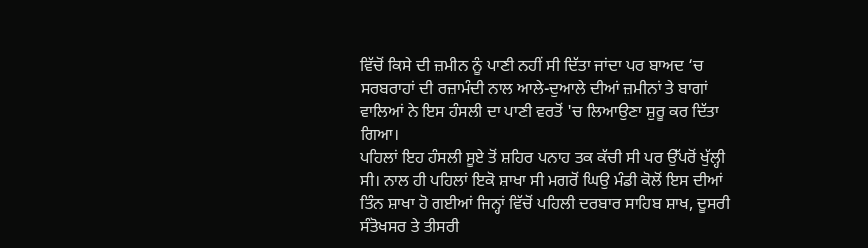ਵਿੱਚੋਂ ਕਿਸੇ ਦੀ ਜ਼ਮੀਨ ਨੂੰ ਪਾਣੀ ਨਹੀਂ ਸੀ ਦਿੱਤਾ ਜਾਂਦਾ ਪਰ ਬਾਅਦ ‘ਚ ਸਰਬਰਾਹਾਂ ਦੀ ਰਜ਼ਾਮੰਦੀ ਨਾਲ ਆਲੇ-ਦੁਆਲੇ ਦੀਆਂ ਜ਼ਮੀਨਾਂ ਤੇ ਬਾਗਾਂ ਵਾਲਿਆਂ ਨੇ ਇਸ ਹੰਸਲੀ ਦਾ ਪਾਣੀ ਵਰਤੋਂ 'ਚ ਲਿਆਉਣਾ ਸ਼ੁਰੂ ਕਰ ਦਿੱਤਾ ਗਿਆ।
ਪਹਿਲਾਂ ਇਹ ਹੰਸਲੀ ਸੂਏ ਤੋਂ ਸ਼ਹਿਰ ਪਨਾਹ ਤਕ ਕੱਚੀ ਸੀ ਪਰ ਉੱਪਰੋਂ ਖੁੱਲ੍ਹੀ ਸੀ। ਨਾਲ ਹੀ ਪਹਿਲਾਂ ਇਕੋ ਸ਼ਾਖਾ ਸੀ ਮਗਰੋਂ ਘਿਉ ਮੰਡੀ ਕੋਲੋਂ ਇਸ ਦੀਆਂ ਤਿੰਨ ਸ਼ਾਖਾ ਹੋ ਗਈਆਂ ਜਿਨ੍ਹਾਂ ਵਿੱਚੋਂ ਪਹਿਲੀ ਦਰਬਾਰ ਸਾਹਿਬ ਸ਼ਾਖ, ਦੂਸਰੀ ਸੰਤੋਖਸਰ ਤੇ ਤੀਸਰੀ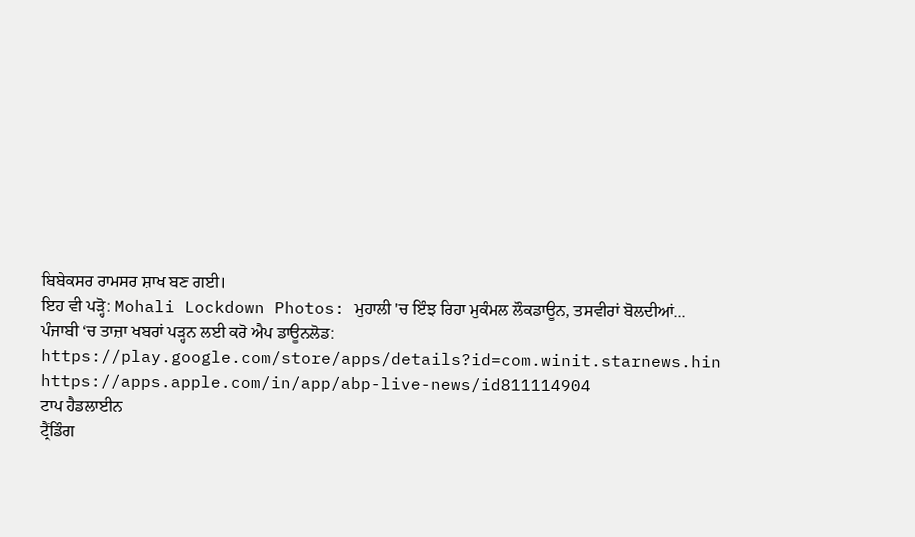ਬਿਬੇਕਸਰ ਰਾਮਸਰ ਸ਼ਾਖ ਬਣ ਗਈ।
ਇਹ ਵੀ ਪੜ੍ਹੋ: Mohali Lockdown Photos: ਮੁਹਾਲੀ 'ਚ ਇੰਝ ਰਿਹਾ ਮੁਕੰਮਲ ਲੌਕਡਾਊਨ, ਤਸਵੀਰਾਂ ਬੋਲਦੀਆਂ...
ਪੰਜਾਬੀ ‘ਚ ਤਾਜ਼ਾ ਖਬਰਾਂ ਪੜ੍ਹਨ ਲਈ ਕਰੋ ਐਪ ਡਾਊਨਲੋਡ:
https://play.google.com/store/apps/details?id=com.winit.starnews.hin
https://apps.apple.com/in/app/abp-live-news/id811114904
ਟਾਪ ਹੈਡਲਾਈਨ
ਟ੍ਰੈਂਡਿੰਗ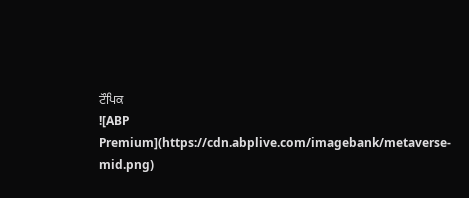ਟੌਪਿਕ
![ABP Premium](https://cdn.abplive.com/imagebank/metaverse-mid.png)